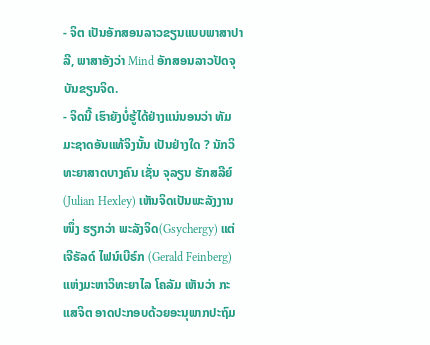- ຈິຕ ເປັນອັກສອນລາວຂຽນແບບພາສາປາລີ, ພາສາອັງວ່າ Mind ອັກສອນລາວປັດຈຸບັນຂຽນຈິດ.
- ຈິດນີ້ ເຮົາຍັງບໍ່ຮູ້ໄດ້ຢ່າງແນ່ນອນວ່າ ທັມມະຊາດອັນແທ້ຈິງນັ້ນ ເປັນຢ່າງໃດ ? ນັກວິທະຍາສາດບາງຄົນ ເຊັ່ນ ຈຸລຽນ ຮັກສລີຍ໌ (Julian Hexley) ເຫັນຈິດເປັນພະລັງງານໜຶ່ງ ຮຽກວ່າ ພະລັງຈິດ(Gsychergy) ແຕ່ເຈີຣັລດ໌ ໄຟນ໌ເບີຣ໌ກ (Gerald Feinberg) ແຫ່ງມະຫາວິທະຍາໄລ ໂຄລັມ ເຫັນວ່າ ກະແສຈິຕ ອາດປະກອບດ້ວຍອະນຸພາກປະຖົມ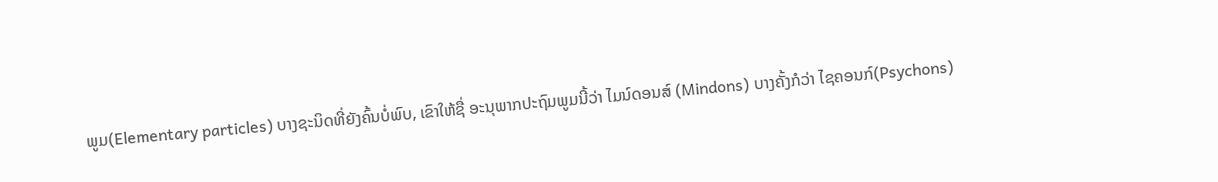ພູມ(Elementary particles) ບາງຊະນິດທີ່ຍັງຄົ້ນບໍ່ພົບ, ເຂົາໃຫ້ຊື່ ອະນຸພາກປະຖົມພູມນີ້ວ່າ ໄມນ໌ດອນສ໌ (Mindons) ບາງຄັ້ງກໍວ່າ ໄຊຄອນກ໌(Psychons)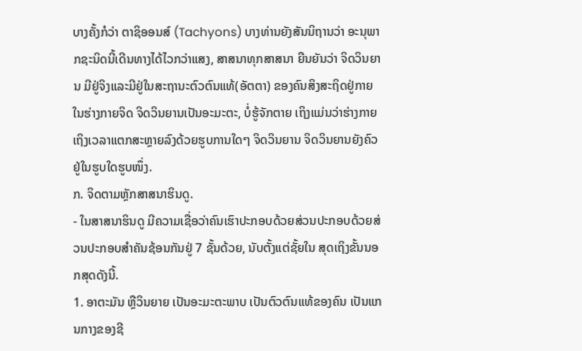ບາງຄັ້ງກໍວ່າ ຕາຊິອອນສ໌ (Tachyons) ບາງທ່ານຍັງສັນນິຖານວ່າ ອະນຸພາກຊະນິດນີ້ເດີນທາງໄດ້ໄວກວ່າແສງ, ສາສນາທຸກສາສນາ ຍືນຍັນວ່າ ຈິດວິນຍານ ມີຢູ່ຈິງແລະມີຢູ່ໃນສະຖານະຕົວຕົນແທ້(ອັຕຕາ) ຂອງຄົນສິງສະຖິດຢູ່ກາຍໃນຮ່າງກາຍຈິດ ຈິດວິນຍານເປັນອະມະຕະ, ບໍ່ຮູ້ຈັກຕາຍ ເຖິງແມ່ນວ່າຮ່າງກາຍເຖິງເວລາແຕກສະຫຼາຍລົງດ້ວຍຮູບການໃດໆ ຈິດວິນຍານ ຈິດວິນຍານຍັງຄົວຢູ່ໃນຮູບໃດຮູບໜຶ່ງ.
ກ. ຈິດຕາມຫຼັກສາສນາຮິນດູ.
- ໃນສາສນາຮິນດູ ມີຄວາມເຊື່ອວ່າຄົນເຮົາປະກອບດ້ວຍສ່ວນປະກອບດ້ວຍສ່ວນປະກອບສໍາຄັນຊ້ອນກັນຢູ່ 7 ຊັ້ນດ້ວຍ, ນັບຕັ້ງແຕ່ຊັ້ຍໃນ ສຸດເຖິງຂັ້ນນອກສຸດດັງນີ້.
1. ອາຕະມັນ ຫຼືວິນຍາຍ ເປັນອະມະຕະພາບ ເປັນຕົວຕົນແທ້ຂອງຄົນ ເປັນແກນກາງຂອງຊີ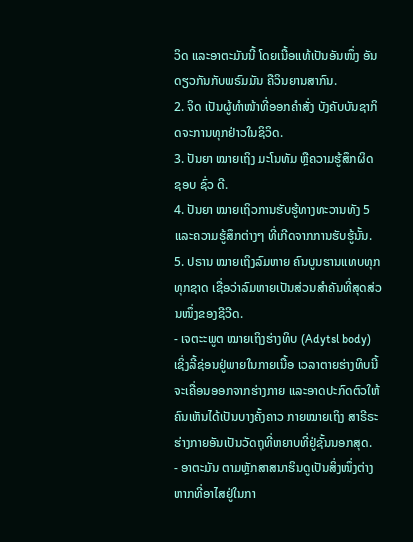ວິດ ແລະອາຕະມັນນີ້ ໂດຍເນື້ອແທ້ເປັນອັນໜຶ່ງ ອັນດຽວກັນກັບພຣົມມັນ ຄືວິນຍານສາກົນ.
2. ຈິດ ເປັນຜູ້ທຳໜ້າທີ່ອອກຄໍາສັ່ງ ບັງຄັບບັນຊາກິດຈະການທຸກຢ່າວໃນຊິວິດ.
3. ປັນຍາ ໝາຍເຖິງ ມະໂນທັມ ຫຼືຄວາມຮູ້ສຶກຜິດ ຊອບ ຊົ່ວ ດີ.
4. ປັນຍາ ໝາຍເຖິວການຮັບຮູ້ທາງທະວານທັງ 5 ແລະຄວາມຮູ້ສຶກຕ່າງໆ ທີ່ເກີດຈາກການຮັບຮູ້ນັ້ນ.
5. ປຣານ ໝາຍເຖິງລົມຫາຍ ຄົນບູນຮານແທບທຸກທຸກຊາດ ເຊື່ອວ່າລົມຫາຍເປັນສ່ວນສຳຄັນທີ່ສຸດສ່ວນໜຶ່ງຂອງຊີວີດ.
- ເຈຕະະພູຕ ໝາຍເຖິງຮ່າງທິບ (Adytsl body) ເຊິ່ງລີ້ຊ່ອນຢູ່ພາຍໃນກາຍເນື້ອ ເວລາຕາຍຮ່າງທິບນີ້ ຈະເຄື່ອນອອກຈາກຮ່າງກາຍ ແລະອາດປະກົດຕົວໃຫ້ຄົນເຫັນໄດ້ເປັນບາງຄັ້ງຄາວ ກາຍໝາຍເຖິງ ສາຣີຣະຮ່າງກາຍອັນເປັນວັດຖຸທີ່ຫຍາບທີ່ຢູ່ຊັ້ນນອກສຸດ.
- ອາຕະມັນ ຕາມຫຼັກສາສນາຮິນດູເປັນສິ່ງໜຶ່ງຕ່າງຫາກທີ່ອາໄສຢູ່ໃນກາ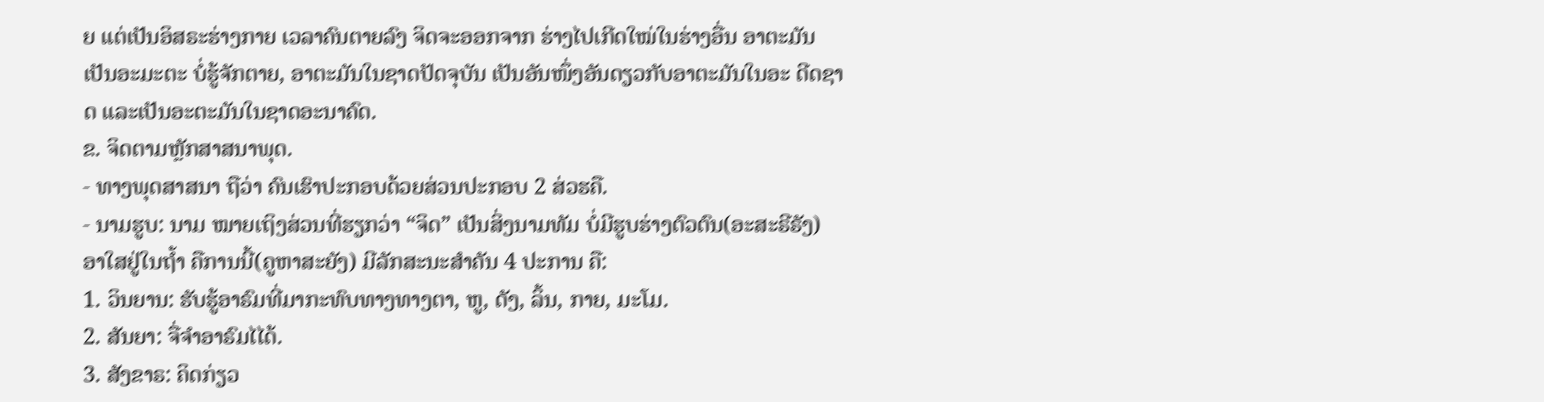ຍ ແຕ່ເປັນອິສຣະຮ່າງກາຍ ເວລາຄົນຕາຍລົງ ຈິດຈະອອກຈາກ ຮ່າງໄປເກີດໃໝ່ໃນຮ່າງອື່ນ ອາຕະມັນ ເປັນອະມະຕະ ບໍ່ຮູ້ຈັກຕາຍ, ອາຕະມັນໃນຊາດປັດຈຸບັນ ເປັນອັນໜຶ່ງອັນດຽວກັບອາຕະມັນໃນອະ ດີດຊາດ ແລະເປັນອະຕະມັນໃນຊາດອະນາຄົດ.
ຂ. ຈິດຕາມຫຼັກສາສນາພຸດ.
- ທາງພຸດສາສນາ ຖືວ່າ ຄົນເຮົາປະກອບດ້ວຍສ່ວນປະກອບ 2 ສ່ວຮຄື.
- ນາມຮູບ: ນາມ ໝາຍເຖິງສ່ວນທີ່ຮຽກວ່າ “ຈິດ” ເປັນສິ່ງນາມທັມ ບໍ່ມີຮູບຮ່າງຕົວຕົນ(ອະສະຣີຣັງ) ອາໃສຢູ່ໃນຖໍ້າ ຄືການນີ້(ຄູຫາສະຍັງ) ມີລັກສະນະສໍາຄັນ 4 ປະການ ຄື:
1. ວິນຍານ: ຮັບຮູ້ອາຣົມທີ່ມາກະທົບທາງທາງຕາ, ຫູ, ດັງ, ລິ້ນ, ກາຍ, ມະໂມ.
2. ສັນຍາ: ຈື່ຈໍາອາຣົມໄໄດ້.
3. ສັງຂາຣ: ຄິດກ່ຽວ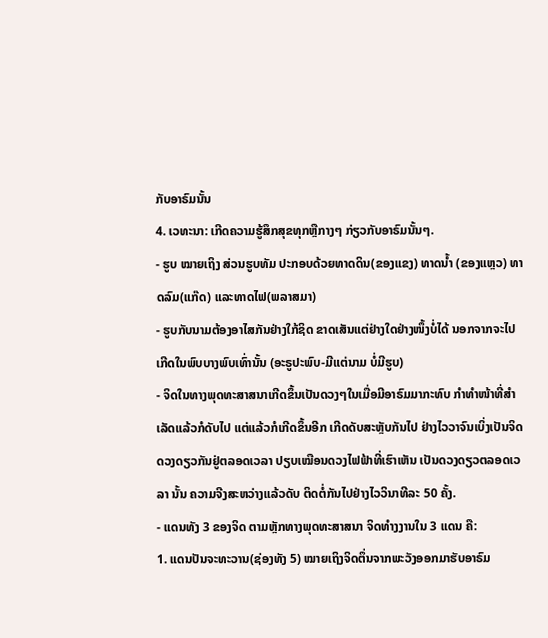ກັບອາຣົມນັ້ນ
4. ເວທະນາ: ເກີດຄວາມຮູ້ສຶກສຸຂທຸກຫຼືກາງໆ ກ່ຽວກັບອາຣົມນັ້ນໆ.
- ຮູບ ໝາຍເຖິງ ສ່ວນຮູບທັມ ປະກອບດ້ວຍທາດດິນ(ຂອງແຂງ) ທາດນໍ້າ (ຂອງແຫຼວ) ທາດລົມ(ແກ໊ດ) ແລະທາດໄຟ(ພລາສມາ)
- ຮູບກັບນາມຕ້ອງອາໄສກັນຢ່າງໃກ້ຊິດ ຂາດເສັນແຕ່ຢ່າງໃດຢ່າງໜຶ້ງບໍ່ໄດ້ ນອກຈາກຈະໄປເກີດໃນພົບບາງພົບເທົ່ານັ້ນ (ອະຣູປະພົບ-ມີແຕ່ນາມ ບໍ່ມີຮູບ)
- ຈິດໃນທາງພຸດທະສາສນາເກີດຂຶ້ນເປັນດວງໆໃນເມື່ອມີອາຣົມມາກະທົບ ກຳທຳໜ້າທີ່ສໍາເລັດແລ້ວກໍດັບໄປ ແຕ່ແລ້ວກໍເກີດຂຶ້ນອີກ ເກີດດັບສະຫຼັບກັນໄປ ຢ່າງໄວວາຈົນເບິ່ງເປັນຈິດດວງດຽວກັນຢູ່ຕລອດເວລາ ປຽບເໝືອນດວງໄຟຟ້າທີ່ເຮົາເຫັນ ເປັນດວງດຽວຕລອດເວລາ ນັ້ນ ຄວາມຈີງສະຫວ່າງແລ້ວດັບ ຕິດຕໍ່ກັນໄປຢ່າງໄວວິນາທີລະ 50 ຄັ້ງ.
- ແດນທັງ 3 ຂອງຈິດ ຕາມຫຼັກທາງພຸດທະສາສນາ ຈິດທຳງງານໃນ 3 ແດນ ຄື:
1. ແດນປັນຈະທະວານ(ຊ່ອງທັງ 5) ໝາຍເຖິງຈິດຕຶ່ນຈາກພະວັງອອກມາຮັບອາຣົມ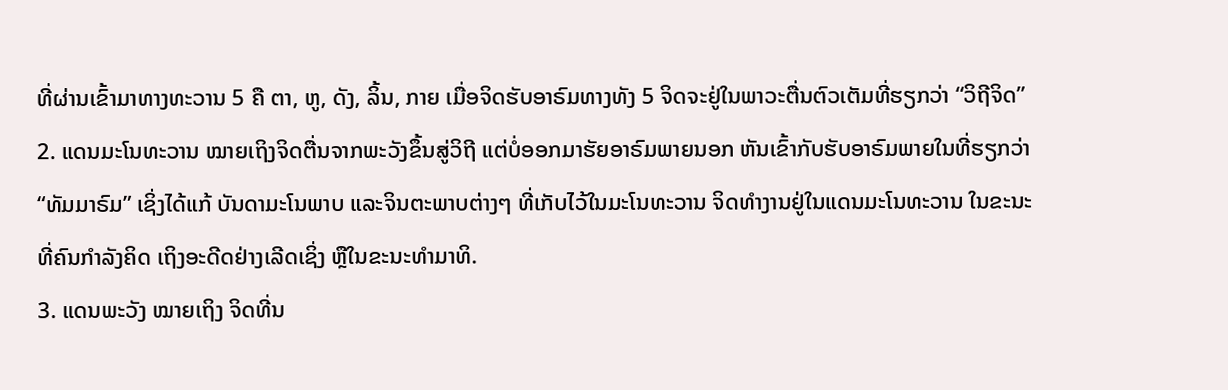ທີ່ຜ່ານເຂົ້າມາທາງທະວານ 5 ຄື ຕາ, ຫູ, ດັງ, ລິ້ນ, ກາຍ ເມື່ອຈິດຮັບອາຣົມທາງທັງ 5 ຈິດຈະຢູ່ໃນພາວະຕື່ນຕົວເຕັມທີ່ຮຽກວ່າ “ວິຖີຈິດ”
2. ແດນມະໂນທະວານ ໝາຍເຖິງຈິດຕື່ນຈາກພະວັງຂຶ້ນສູ່ວິຖີ ແຕ່ບໍ່ອອກມາຮັຍອາຣົມພາຍນອກ ຫັນເຂົ້າກັບຮັບອາຣົມພາຍໃນທີ່ຮຽກວ່າ “ທັມມາຣົມ” ເຊິ່ງໄດ້ແກ້ ບັນດາມະໂນພາບ ແລະຈິນຕະພາບຕ່າງໆ ທີ່ເກັບໄວ້ໃນມະໂນທະວານ ຈິດທຳງານຢູ່ໃນແດນມະໂນທະວານ ໃນຂະນະທີ່ຄົນກຳລັງຄິດ ເຖິງອະດີດຢ່າງເລີດເຊິ່ງ ຫຼືໃນຂະນະທຳມາທິ.
3. ແດນພະວັງ ໝາຍເຖິງ ຈິດທີ່ນ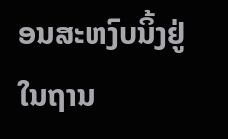ອນສະຫງົບນິ້ງຢູ່ໃນຖານ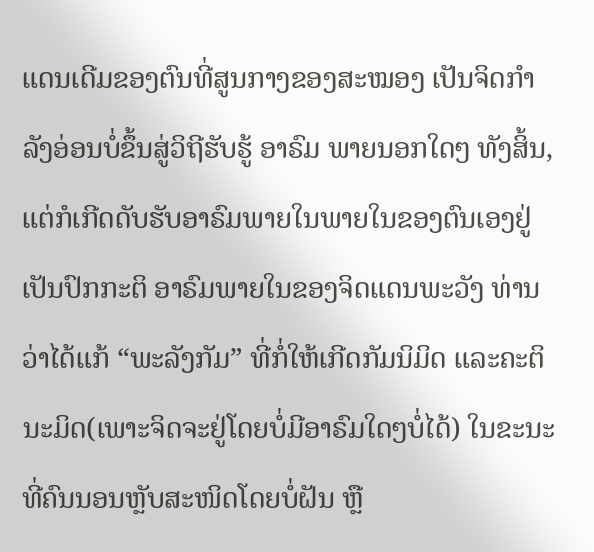ແດນເດີມຂອງຕົນທີ່ສູນກາງຂອງສະໝອງ ເປັນຈິດກຳລັງອ່ອນບໍ່ຂຶ້ນສູ່ວິຖີຮັບຮູ້ ອາຣົມ ພາຍນອກໃດໆ ທັງສິ້ນ, ແຕ່ກໍເກີດດັບຮັບອາຣົມພາຍໃນພາຍໃນຂອງຕົນເອງຢູ່ເປັນປົກກະຕິ ອາຣົມພາຍໃນຂອງຈິດແດນພະວັງ ທ່ານວ່າໄດ້ແກ້ “ພະລັງກັມ” ທີ່ກໍ່ໃຫ້ເກີດກັມນິມິດ ແລະຄະຕິນະມິດ(ເພາະຈິດຈະຢູ່ໂດຍບໍ່ມີອາຣົມໃດໆບໍ່ໄດ້) ໃນຂະນະທີ່ຄົນນອນຫຼັບສະໜິດໂດຍບໍ່ຝັນ ຫຼື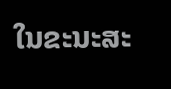ໃນຂະນະສະ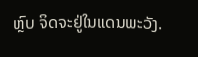ຫຼົບ ຈິດຈະຢູ່ໃນແດນພະວັງ.